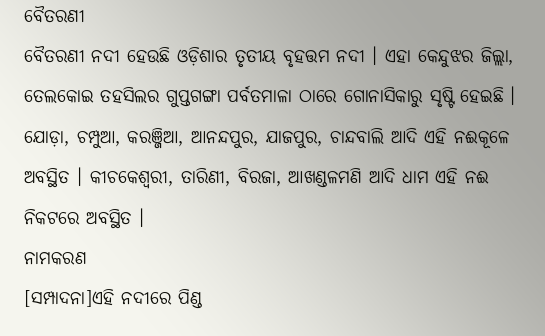ବୈତରଣୀ
ବୈତରଣୀ ନଦୀ ହେଉଛି ଓଡ଼ିଶାର ତୃତୀୟ ବୃହତ୍ତମ ନଦୀ । ଏହା କେନ୍ଦୁଝର ଜିଲ୍ଲା, ତେଲକୋଇ ତହସିଲର ଗୁପ୍ତଗଙ୍ଗା ପର୍ବତମାଳା ଠାରେ ଗୋନାସିକାରୁ ସୃଷ୍ଟି ହେଇଛି । ଯୋଡ଼ା, ଚମ୍ପୁଆ, କରଞ୍ଜିଆ, ଆନନ୍ଦପୁର, ଯାଜପୁର, ଚାନ୍ଦବାଲି ଆଦି ଏହି ନଈକୂଳେ ଅବସ୍ଥିତ । କୀଚକେଶ୍ୱରୀ, ତାରିଣୀ, ବିରଜା, ଆଖଣ୍ଡଳମଣି ଆଦି ଧାମ ଏହି ନଈ ନିକଟରେ ଅବସ୍ଥିତ ।
ନାମକରଣ
[ସମ୍ପାଦନା]ଏହି ନଦୀରେ ପିଣ୍ଡ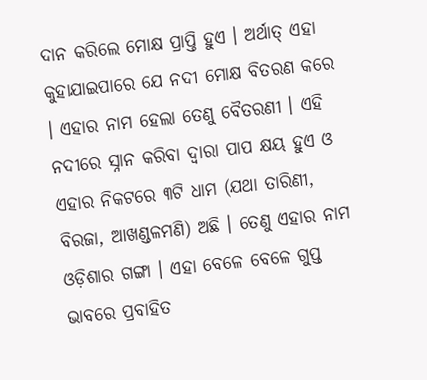ଦାନ କରିଲେ ମୋକ୍ଷ ପ୍ରାପ୍ତି ହୁଏ । ଅର୍ଥାତ୍ ଏହା କୁହାଯାଇପାରେ ଯେ ନଦୀ ମୋକ୍ଷ ବିତରଣ କରେ । ଏହାର ନାମ ହେଲା ତେଣୁ ବୈତରଣୀ । ଏହି ନଦୀରେ ସ୍ନାନ କରିବା ଦ୍ୱାରା ପାପ କ୍ଷୟ ହୁଏ ଓ ଏହାର ନିକଟରେ ୩ଟି ଧାମ (ଯଥା ତାରିଣୀ, ବିରଜା, ଆଖଣ୍ଡଳମଣି) ଅଛି । ତେଣୁ ଏହାର ନାମ ଓଡ଼ିଶାର ଗଙ୍ଗା । ଏହା ବେଳେ ବେଳେ ଗୁପ୍ତ ଭାବରେ ପ୍ରବାହିତ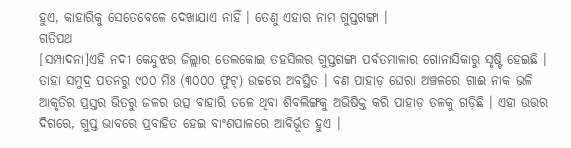ହୁଏ, କାହାରିକୁ ସେତେବେଳେ ଦେଖାଯାଏ ନାହିଁ । ତେଣୁ ଏହାର ନାମ ଗୁପ୍ତଗଙ୍ଗା ।
ଗତିପଥ
[ସମ୍ପାଦନା]ଏହି ନଦୀ କେନ୍ଦୁଝର ଜିଲ୍ଲାର ତେଲକୋଇ ତହସିଲର ଗୁପ୍ତଗଙ୍ଗା ପର୍ବତମାଳାର ଗୋନାସିକାରୁ ସୃଷ୍ଟି ହେଇଛି । ତାହା ସମୁଦ୍ର ପତନରୁ ୯୦୦ ମିଃ (୩୦୦୦ ଫୁଟ୍) ଉଚ୍ଚରେ ଅବସ୍ଥିତ । ବଣ ପାହାଡ଼ ଘେରା ଅଞ୍ଚଳରେ ଗାଈ ନାକ ଭଳି ଆକୃତିର ପ୍ରସ୍ତର ଭିତରୁ ଜଳର ଉତ୍ସ ବାହାରି ତଳେ ଥିବା ଶିବଲିଙ୍ଗକୁ ଅଭିଷିକ୍ତ କରି ପାହାଡ଼ ତଳକୁ ଗଡ଼ିଛି । ଏହା ଉତ୍ତର ଦିଗରେ, ଗୁପ୍ତ ଭାବରେ ପ୍ରବାହିତ ହେଇ ବାଂଶପାଳରେ ଆବିର୍ଭୂତ ହୁଏ ।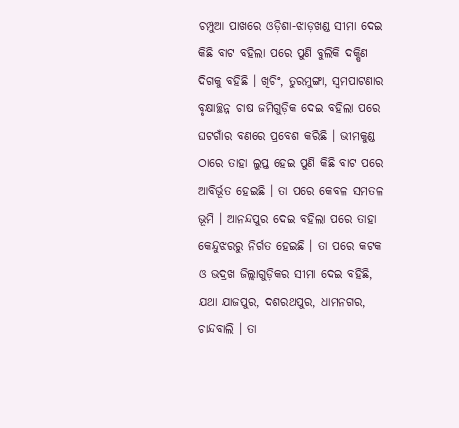ଚମ୍ପୁଆ ପାଖରେ ଓଡ଼ିଶା-ଝାଡ଼ଖଣ୍ଡ ସୀମା ଦେଇ କିଛି ବାଟ ବହିଲା ପରେ ପୁଣି ବୁଲିକି ଦକ୍ଷିଣ ଦିଗକୁ ବହିଛି । ଖିଚିଂ, ତୁରମୁଙ୍ଗା, ସ୍ବମପାଟଣାର ବୃକ୍ଷାଚ୍ଛନ୍ନ ଚାଷ ଜମିଗୁଡ଼ିକ ଦେଇ ବହିଲା ପରେ ଘଟଗାଁର ବଣରେ ପ୍ରବେଶ କରିଛି । ଭୀମକୁଣ୍ଡ ଠାରେ ତାହା ଲୁପ୍ତ ହେଇ ପୁଣି କିଛି ବାଟ ପରେ ଆବିର୍ଭୂତ ହେଇଛି । ତା ପରେ କେବଳ ସମତଳ ଭୂମି । ଆନନ୍ଦପୁର ଦେଇ ବହିଲା ପରେ ତାହା କେନ୍ଦୁଝରରୁ ନିର୍ଗତ ହେଇଛି । ତା ପରେ କଟକ ଓ ଭଦ୍ରଖ ଜିଲ୍ଲାଗୁଡ଼ିକର ସୀମା ଦେଇ ବହିଛି, ଯଥା ଯାଜପୁର, ଦଶରଥପୁର, ଧାମନଗର, ଚାନ୍ଦବାଲି । ତା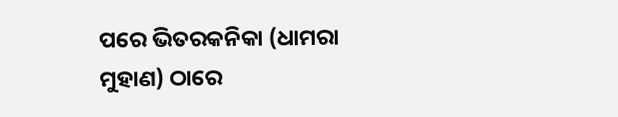ପରେ ଭିତରକନିକା (ଧାମରା ମୁହାଣ) ଠାରେ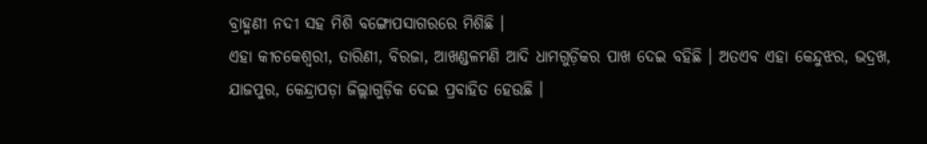ବ୍ରାହ୍ମଣୀ ନଦୀ ସହ ମିଶି ବଙ୍ଗୋପସାଗରରେ ମିଶିଛି ।
ଏହା କୀଚକେଶ୍ବରୀ, ତାରିଣୀ, ବିରଜା, ଆଖଣ୍ଡଳମଣି ଆଦି ଧାମଗୁଡ଼ିକର ପାଖ ଦେଇ ବହିଛି । ଅତଏବ ଏହା କେନ୍ଦୁଝର, ଭଦ୍ରଖ, ଯାଜପୁର, କେନ୍ଦ୍ରାପଡ଼ା ଜିଲ୍ଲାଗୁଡ଼ିକ ଦେଇ ପ୍ରବାହିତ ହେଉଛି ।